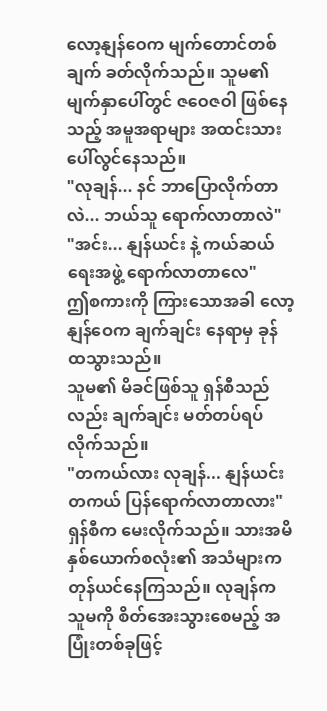လော့နျန်ဝေက မျက်တောင်တစ်ချက် ခတ်လိုက်သည်။ သူမ၏ မျက်နှာပေါ်တွင် ဇဝေဇဝါ ဖြစ်နေသည့် အမူအရာများ အထင်းသား ပေါ်လွင်နေသည်။
"လုချန်... နင် ဘာပြောလိုက်တာလဲ... ဘယ်သူ ရောက်လာတာလဲ"
"အင်း... နျန်ယင်း နဲ့ ကယ်ဆယ်ရေးအဖွဲ့ ရောက်လာတာလေ"
ဤစကားကို ကြားသောအခါ လော့နျန်ဝေက ချက်ချင်း နေရာမှ ခုန်ထသွားသည်။
သူမ၏ မိခင်ဖြစ်သူ ရှန်စီသည်လည်း ချက်ချင်း မတ်တပ်ရပ်လိုက်သည်။
"တကယ်လား လုချန်... နျန်ယင်း တကယ် ပြန်ရောက်လာတာလား"
ရှန်စီက မေးလိုက်သည်။ သားအမိနှစ်ယောက်စလုံး၏ အသံများက တုန်ယင်နေကြသည်။ လုချန်က သူမကို စိတ်အေးသွားစေမည့် အပြုံးတစ်ခုဖြင့်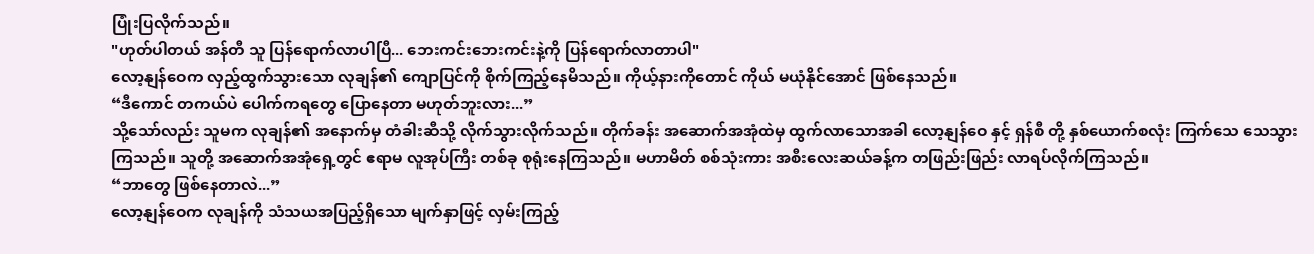ပြုံးပြလိုက်သည်။
"ဟုတ်ပါတယ် အန်တီ သူ ပြန်ရောက်လာပါပြီ... ဘေးကင်းဘေးကင်းနဲ့ကို ပြန်ရောက်လာတာပါ"
လော့နျန်ဝေက လှည့်ထွက်သွားသော လုချန်၏ ကျောပြင်ကို စိုက်ကြည့်နေမိသည်။ ကိုယ့်နားကိုတောင် ကိုယ် မယုံနိုင်အောင် ဖြစ်နေသည်။
“ဒီကောင် တကယ်ပဲ ပေါက်ကရတွေ ပြောနေတာ မဟုတ်ဘူးလား...”
သို့သော်လည်း သူမက လုချန်၏ အနောက်မှ တံခါးဆီသို့ လိုက်သွားလိုက်သည်။ တိုက်ခန်း အဆောက်အအုံထဲမှ ထွက်လာသောအခါ လော့နျန်ဝေ နှင့် ရှန်စီ တို့ နှစ်ယောက်စလုံး ကြက်သေ သေသွားကြသည်။ သူတို့ အဆောက်အအုံရှေ့တွင် ဧရာမ လူအုပ်ကြီး တစ်ခု စုရုံးနေကြသည်။ မဟာမိတ် စစ်သုံးကား အစီးလေးဆယ်ခန့်က တဖြည်းဖြည်း လာရပ်လိုက်ကြသည်။
“ဘာတွေ ဖြစ်နေတာလဲ...”
လော့နျန်ဝေက လုချန်ကို သံသယအပြည့်ရှိသော မျက်နှာဖြင့် လှမ်းကြည့်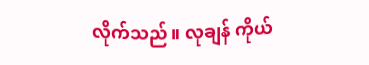လိုက်သည်။ လုချန် ကိုယ်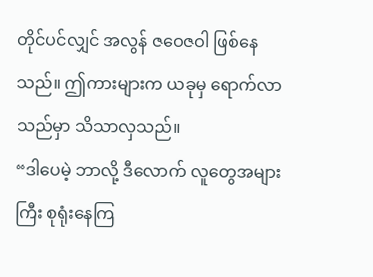တိုင်ပင်လျှင် အလွန် ဇဝေဇဝါ ဖြစ်နေသည်။ ဤကားများက ယခုမှ ရောက်လာသည်မှာ သိသာလှသည်။
“ဒါပေမဲ့ ဘာလို့ ဒီလောက် လူတွေအများကြီး စုရုံးနေကြ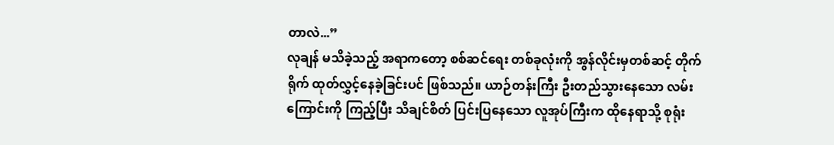တာလဲ...”
လုချန် မသိခဲ့သည့် အရာကတော့ စစ်ဆင်ရေး တစ်ခုလုံးကို အွန်လိုင်းမှတစ်ဆင့် တိုက်ရိုက် ထုတ်လွှင့်နေခဲ့ခြင်းပင် ဖြစ်သည်။ ယာဉ်တန်းကြီး ဦးတည်သွားနေသော လမ်းကြောင်းကို ကြည့်ပြီး သိချင်စိတ် ပြင်းပြနေသော လူအုပ်ကြီးက ထိုနေရာသို့ စုရုံး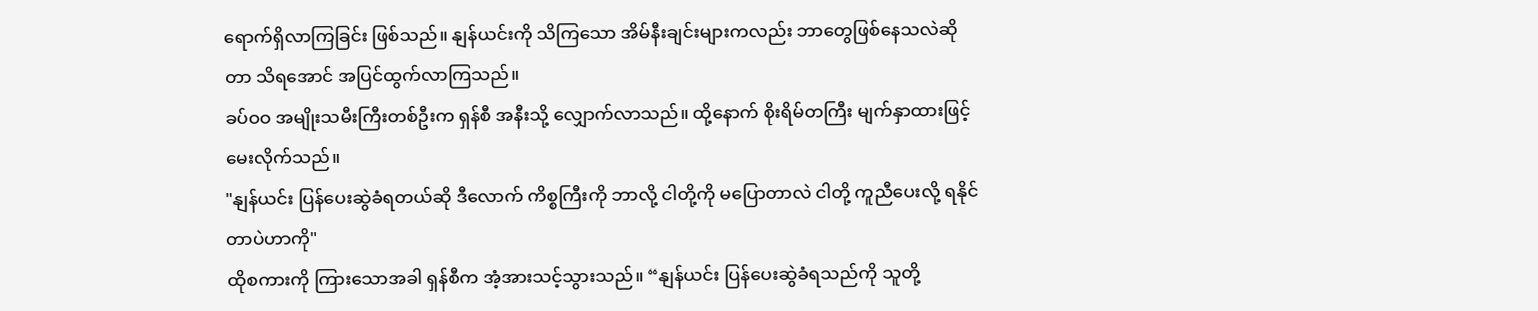ရောက်ရှိလာကြခြင်း ဖြစ်သည်။ နျန်ယင်းကို သိကြသော အိမ်နီးချင်းများကလည်း ဘာတွေဖြစ်နေသလဲဆိုတာ သိရအောင် အပြင်ထွက်လာကြသည်။
ခပ်ဝဝ အမျိုးသမီးကြီးတစ်ဦးက ရှန်စီ အနီးသို့ လျှောက်လာသည်။ ထို့နောက် စိုးရိမ်တကြီး မျက်နှာထားဖြင့် မေးလိုက်သည်။
"နျန်ယင်း ပြန်ပေးဆွဲခံရတယ်ဆို ဒီလောက် ကိစ္စကြီးကို ဘာလို့ ငါတို့ကို မပြောတာလဲ ငါတို့ ကူညီပေးလို့ ရနိုင်တာပဲဟာကို"
ထိုစကားကို ကြားသောအခါ ရှန်စီက အံ့အားသင့်သွားသည်။ “နျန်ယင်း ပြန်ပေးဆွဲခံရသည်ကို သူတို့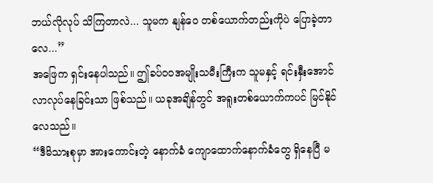ဘယ်လိုလုပ် သိကြတာလဲ... သူမက နျန်ဝေ တစ်ယောက်တည်းကိုပဲ ပြောခဲ့တာလေ...”
အဖြေက ရှင်းနေပါသည်။ ဤခပ်ဝဝအမျိုးသမီးကြီးက သူမနှင့် ရင်းနှီးအောင် လာလုပ်နေခြင်းသာ ဖြစ်သည်။ ယခုအချိန်တွင် အရူးတစ်ယောက်ကပင် မြင်နိုင်လေသည်။
“ဒီမိသားစုမှာ အားကောင်းတဲ့ နောက်ခံ ကျောထောက်နောက်ခံတွေ ရှိနေပြီ မ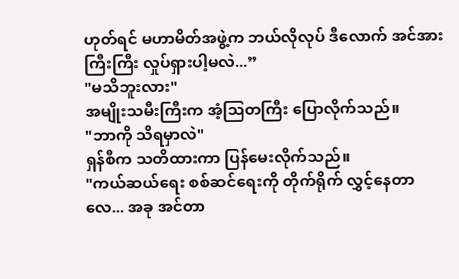ဟုတ်ရင် မဟာမိတ်အဖွဲ့က ဘယ်လိုလုပ် ဒီလောက် အင်အားကြီးကြီး လှုပ်ရှားပါ့မလဲ...”
"မသိဘူးလား"
အမျိုးသမီးကြီးက အံ့သြတကြီး ပြောလိုက်သည်။
"ဘာကို သိရမှာလဲ"
ရှန်စီက သတိထားကာ ပြန်မေးလိုက်သည်။
"ကယ်ဆယ်ရေး စစ်ဆင်ရေးကို တိုက်ရိုက် လွှင့်နေတာလေ... အခု အင်တာ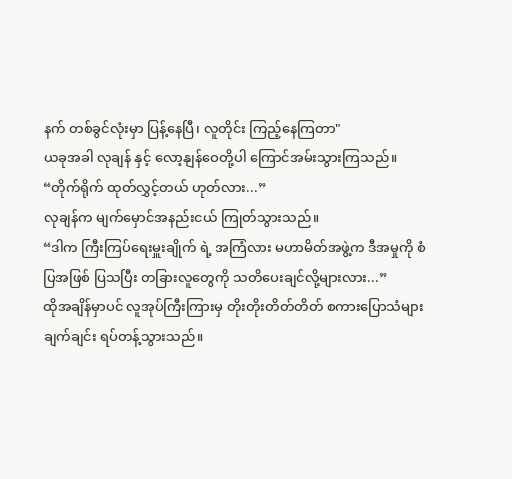နက် တစ်ခွင်လုံးမှာ ပြန့်နေပြီ၊ လူတိုင်း ကြည့်နေကြတာ"
ယခုအခါ လုချန် နှင့် လော့နျန်ဝေတို့ပါ ကြောင်အမ်းသွားကြသည်။
“တိုက်ရိုက် ထုတ်လွှင့်တယ် ဟုတ်လား...”
လုချန်က မျက်မှောင်အနည်းငယ် ကြုတ်သွားသည်။
“ဒါက ကြီးကြပ်ရေးမှူးချိုက် ရဲ့ အကြံလား မဟာမိတ်အဖွဲ့က ဒီအမှုကို စံပြအဖြစ် ပြသပြီး တခြားလူတွေကို သတိပေးချင်လို့များလား...”
ထိုအချိန်မှာပင် လူအုပ်ကြီးကြားမှ တိုးတိုးတိတ်တိတ် စကားပြောသံများ ချက်ချင်း ရပ်တန့်သွားသည်။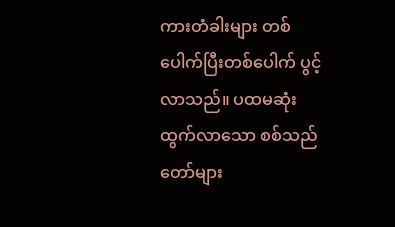ကားတံခါးများ တစ်ပေါက်ပြီးတစ်ပေါက် ပွင့်လာသည်။ ပထမဆုံး ထွက်လာသော စစ်သည်တော်များ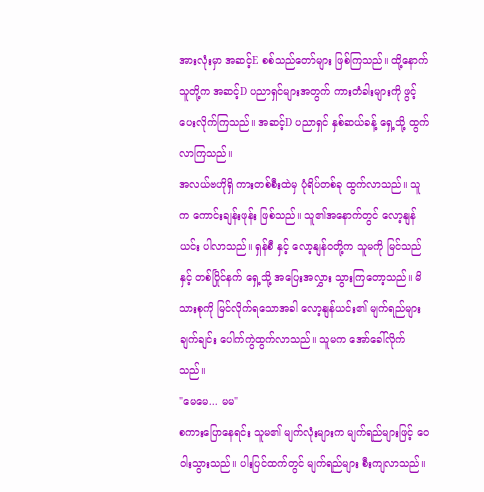အားလုံးမှာ အဆင့်E စစ်သည်တော်များ ဖြစ်ကြသည်။ ထို့နောက် သူတို့က အဆင့်D ပညာရှင်များအတွက် ကားတံခါးများကို ဖွင့်ပေးလိုက်ကြသည်။ အဆင့်D ပညာရှင် နှစ်ဆယ်ခန့် ရှေ့သို့ ထွက်လာကြသည်။
အလယ်ဗဟိုရှိ ကားတစ်စီးထဲမှ ပုံရိပ်တစ်ခု ထွက်လာသည်။ သူက ကောင်းချန်းဖုန်း ဖြစ်သည်။ သူ၏အနောက်တွင် လော့နျန်ယင်း ပါလာသည်။ ရှန်စီ နှင့် လော့နျန်ဝတို့က သူမကို မြင်သည်နှင့် တစ်ပြိုင်နက် ရှေ့သို့ အပြေးအလွှား သွားကြတော့သည်။ မိသားစုကို မြင်လိုက်ရသောအခါ လော့နျန်ယင်း၏ မျက်ရည်များ ချက်ချင်း ပေါက်ကွဲထွက်လာသည်။ သူမက အော်ခေါ်လိုက်သည်။
"မေမေ... မမ"
စကားပြောနေရင်း သူမ၏ မျက်လုံးများက မျက်ရည်များဖြင့် ဝေဝါးသွားသည်။ ပါးပြင်ထက်တွင် မျက်ရည်များ စီးကျလာသည်။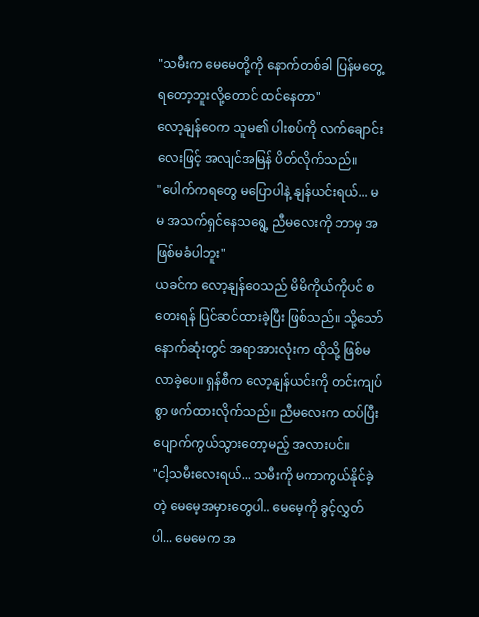"သမီးက မေမေတို့ကို နောက်တစ်ခါ ပြန်မတွေ့ရတော့ဘူးလို့တောင် ထင်နေတာ"
လော့နျန်ဝေက သူမ၏ ပါးစပ်ကို လက်ချောင်းလေးဖြင့် အလျင်အမြန် ပိတ်လိုက်သည်။
"ပေါက်ကရတွေ မပြောပါနဲ့ နျန်ယင်းရယ်... မမ အသက်ရှင်နေသရွေ့ ညီမလေးကို ဘာမှ အဖြစ်မခံပါဘူး"
ယခင်က လော့နျန်ဝေသည် မိမိကိုယ်ကိုပင် စတေးရန် ပြင်ဆင်ထားခဲ့ပြီး ဖြစ်သည်။ သို့သော် နောက်ဆုံးတွင် အရာအားလုံးက ထိုသို့ ဖြစ်မလာခဲ့ပေ။ ရှန်စီက လော့နျန်ယင်းကို တင်းကျပ်စွာ ဖက်ထားလိုက်သည်။ ညီမလေးက ထပ်ပြီး ပျောက်ကွယ်သွားတော့မည့် အလားပင်။
"ငါ့သမီးလေးရယ်... သမီးကို မကာကွယ်နိုင်ခဲ့တဲ့ မေမေ့အမှားတွေပါ.. မေမေ့ကို ခွင့်လွှတ်ပါ... မေမေက အ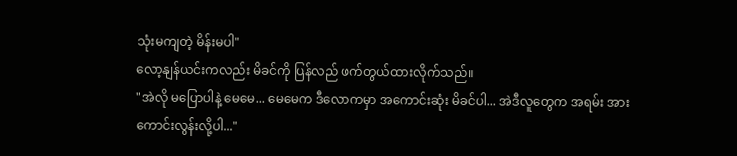သုံးမကျတဲ့ မိန်းမပါ"
လော့နျန်ယင်းကလည်း မိခင်ကို ပြန်လည် ဖက်တွယ်ထားလိုက်သည်။
"အဲလို မပြောပါနဲ့ မေမေ... မေမေက ဒီလောကမှာ အကောင်းဆုံး မိခင်ပါ... အဲဒီလူတွေက အရမ်း အားကောင်းလွန်းလို့ပါ..."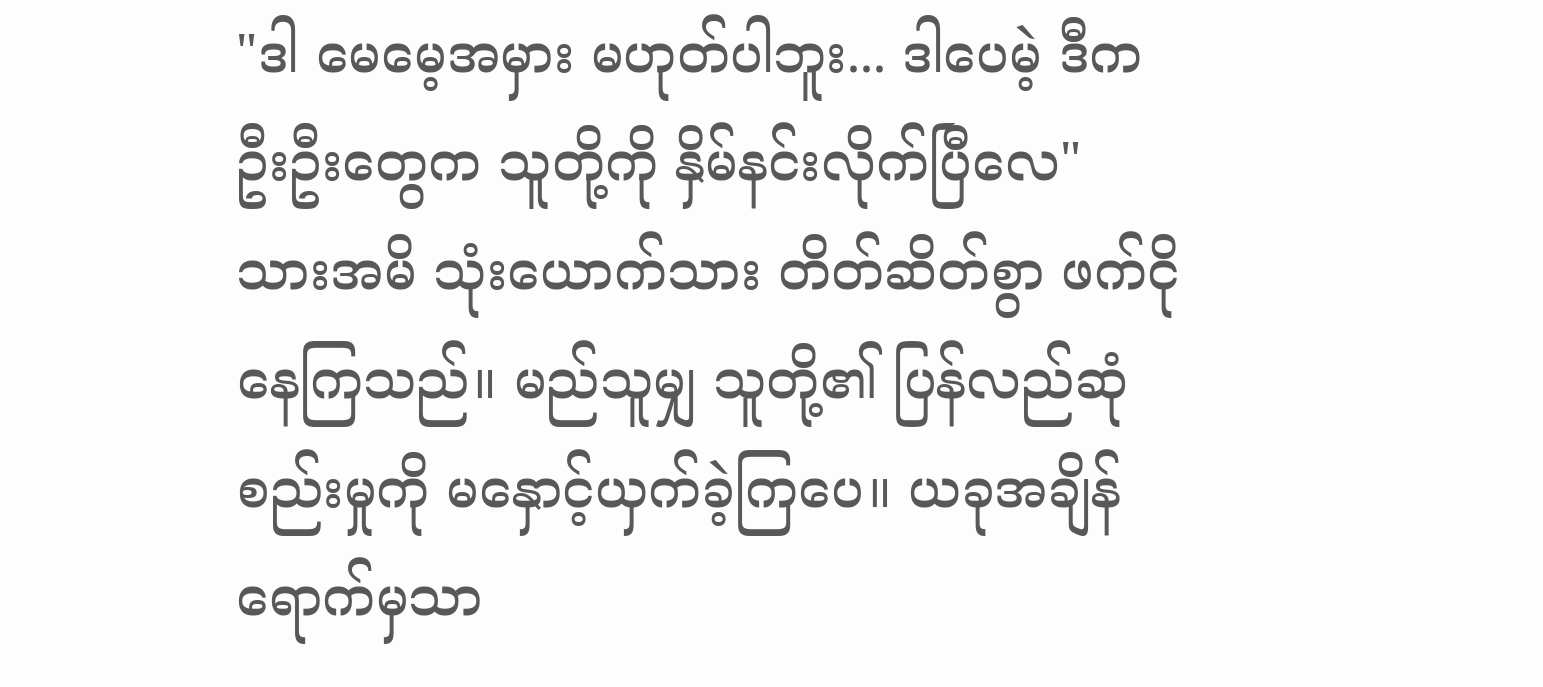"ဒါ မေမေ့အမှား မဟုတ်ပါဘူး... ဒါပေမဲ့ ဒီက ဦးဦးတွေက သူတို့ကို နှိမ်နင်းလိုက်ပြီလေ"
သားအမိ သုံးယောက်သား တိတ်ဆိတ်စွာ ဖက်ငိုနေကြသည်။ မည်သူမျှ သူတို့၏ ပြန်လည်ဆုံစည်းမှုကို မနှောင့်ယှက်ခဲ့ကြပေ။ ယခုအချိန်ရောက်မှသာ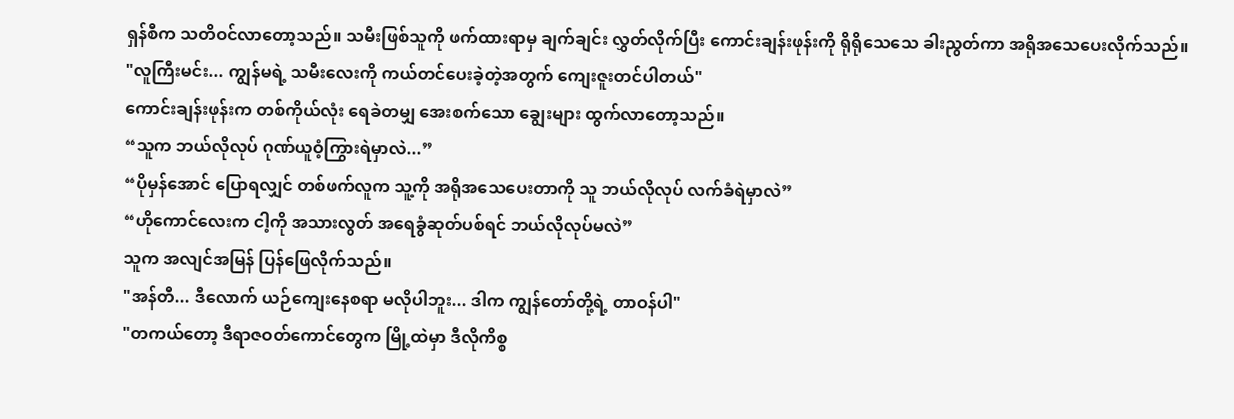ရှန်စီက သတိဝင်လာတော့သည်။ သမီးဖြစ်သူကို ဖက်ထားရာမှ ချက်ချင်း လွှတ်လိုက်ပြီး ကောင်းချန်းဖုန်းကို ရိုရိုသေသေ ခါးညွတ်ကာ အရိုအသေပေးလိုက်သည်။
"လူကြီးမင်း... ကျွန်မရဲ့ သမီးလေးကို ကယ်တင်ပေးခဲ့တဲ့အတွက် ကျေးဇူးတင်ပါတယ်"
ကောင်းချန်းဖုန်းက တစ်ကိုယ်လုံး ရေခဲတမျှ အေးစက်သော ချွေးများ ထွက်လာတော့သည်။
“သူက ဘယ်လိုလုပ် ဂုဏ်ယူဝံ့ကြွားရဲမှာလဲ...”
“ပိုမှန်အောင် ပြောရလျှင် တစ်ဖက်လူက သူ့ကို အရိုအသေပေးတာကို သူ ဘယ်လိုလုပ် လက်ခံရဲမှာလဲ”
“ဟိုကောင်လေးက ငါ့ကို အသားလွတ် အရေခွံဆုတ်ပစ်ရင် ဘယ်လိုလုပ်မလဲ”
သူက အလျင်အမြန် ပြန်ဖြေလိုက်သည်။
"အန်တီ... ဒီလောက် ယဉ်ကျေးနေစရာ မလိုပါဘူး... ဒါက ကျွန်တော်တို့ရဲ့ တာဝန်ပါ"
"တကယ်တော့ ဒီရာဇဝတ်ကောင်တွေက မြို့ထဲမှာ ဒီလိုကိစ္စ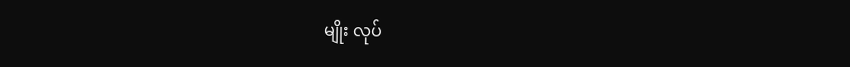မျိုး လုပ်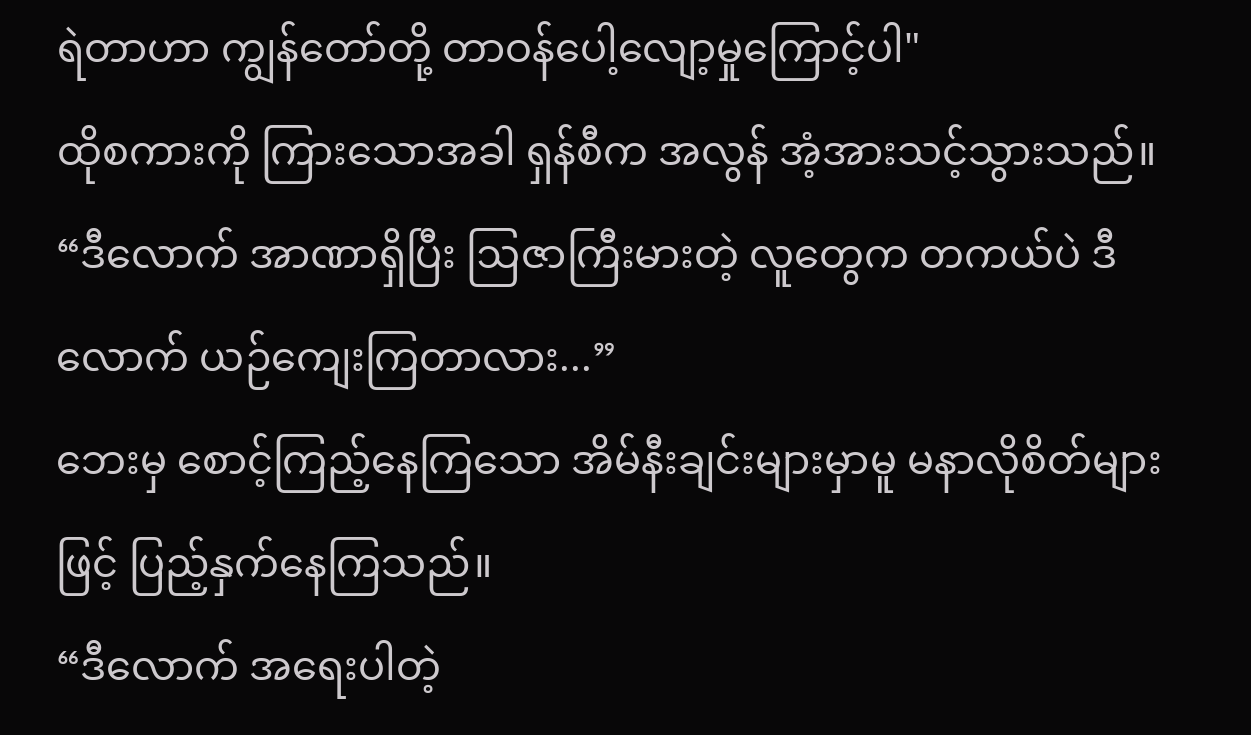ရဲတာဟာ ကျွန်တော်တို့ တာဝန်ပေါ့လျော့မှုကြောင့်ပါ"
ထိုစကားကို ကြားသောအခါ ရှန်စီက အလွန် အံ့အားသင့်သွားသည်။
“ဒီလောက် အာဏာရှိပြီး ဩဇာကြီးမားတဲ့ လူတွေက တကယ်ပဲ ဒီလောက် ယဉ်ကျေးကြတာလား...”
ဘေးမှ စောင့်ကြည့်နေကြသော အိမ်နီးချင်းများမှာမူ မနာလိုစိတ်များဖြင့် ပြည့်နှက်နေကြသည်။
“ဒီလောက် အရေးပါတဲ့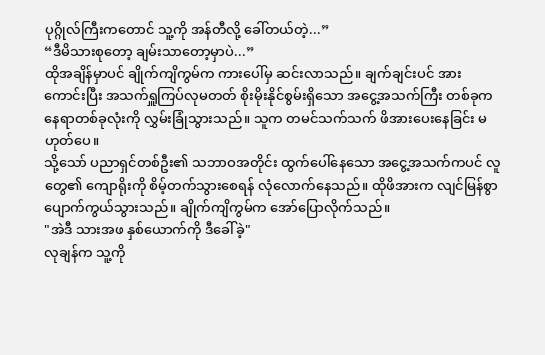ပုဂ္ဂိုလ်ကြီးကတောင် သူ့ကို အန်တီလို့ ခေါ်တယ်တဲ့...”
“ဒီမိသားစုတော့ ချမ်းသာတော့မှာပဲ...”
ထိုအချိန်မှာပင် ချိုက်ကျိကွမ်က ကားပေါ်မှ ဆင်းလာသည်။ ချက်ချင်းပင် အားကောင်းပြီး အသက်ရှူကြပ်လုမတတ် စိုးမိုးနိုင်စွမ်းရှိသော အငွေ့အသက်ကြီး တစ်ခုက နေရာတစ်ခုလုံးကို လွှမ်းခြုံသွားသည်။ သူက တမင်သက်သက် ဖိအားပေးနေခြင်း မဟုတ်ပေ။
သို့သော် ပညာရှင်တစ်ဦး၏ သဘာဝအတိုင်း ထွက်ပေါ်နေသော အငွေ့အသက်ကပင် လူတွေ၏ ကျောရိုးကို စိမ့်တက်သွားစေရန် လုံလောက်နေသည်။ ထိုဖိအားက လျင်မြန်စွာ ပျောက်ကွယ်သွားသည်။ ချိုက်ကျိကွမ်က အော်ပြောလိုက်သည်။
"အဲဒီ သားအဖ နှစ်ယောက်ကို ဒီခေါ်ခဲ့"
လုချန်က သူ့ကို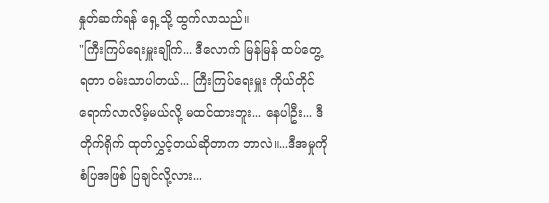နှုတ်ဆက်ရန် ရှေ့သို့ ထွက်လာသည်။
"ကြီးကြပ်ရေးမှူးချိုက်... ဒီလောက် မြန်မြန် ထပ်တွေ့ရတာ ဝမ်းသာပါတယ်... ကြီးကြပ်ရေးမှူး ကိုယ်တိုင် ရောက်လာလိမ့်မယ်လို့ မထင်ထားဘူး... နေပါဦး... ဒီ တိုက်ရိုက် ထုတ်လွှင့်တယ်ဆိုတာက ဘာလဲ။...ဒီအမှုကို စံပြအဖြစ် ပြချင်လို့လား...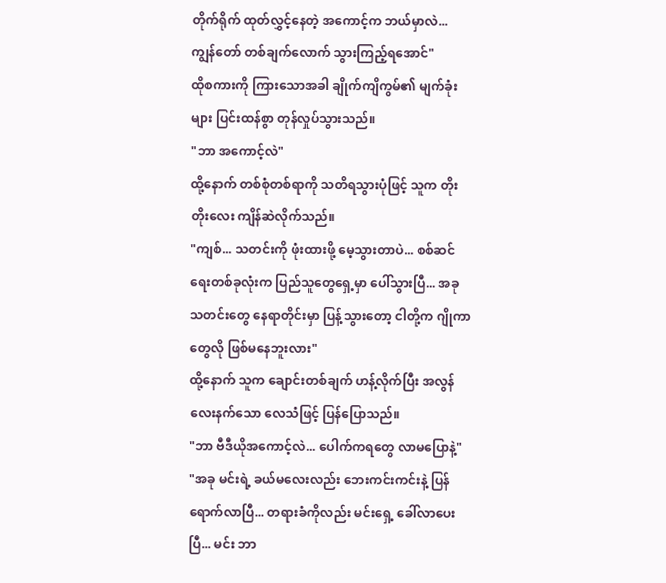တိုက်ရိုက် ထုတ်လွှင့်နေတဲ့ အကောင့်က ဘယ်မှာလဲ... ကျွန်တော် တစ်ချက်လောက် သွားကြည့်ရအောင်"
ထိုစကားကို ကြားသောအခါ ချိုက်ကျိကွမ်၏ မျက်ခုံးများ ပြင်းထန်စွာ တုန်လှုပ်သွားသည်။
"ဘာ အကောင့်လဲ"
ထို့နောက် တစ်စုံတစ်ရာကို သတိရသွားပုံဖြင့် သူက တိုးတိုးလေး ကျိန်ဆဲလိုက်သည်။
"ကျစ်... သတင်းကို ဖုံးထားဖို့ မေ့သွားတာပဲ... စစ်ဆင်ရေးတစ်ခုလုံးက ပြည်သူတွေရှေ့မှာ ပေါ်သွားပြီ... အခု သတင်းတွေ နေရာတိုင်းမှာ ပြန့်သွားတော့ ငါတို့က ဂျိုကာတွေလို ဖြစ်မနေဘူးလား"
ထို့နောက် သူက ချောင်းတစ်ချက် ဟန့်လိုက်ပြီး အလွန် လေးနက်သော လေသံဖြင့် ပြန်ပြောသည်။
"ဘာ ဗီဒီယိုအကောင့်လဲ... ပေါက်ကရတွေ လာမပြောနဲ့"
"အခု မင်းရဲ့ ခယ်မလေးလည်း ဘေးကင်းကင်းနဲ့ ပြန်ရောက်လာပြီ... တရားခံကိုလည်း မင်းရှေ့ ခေါ်လာပေးပြီ... မင်း ဘာ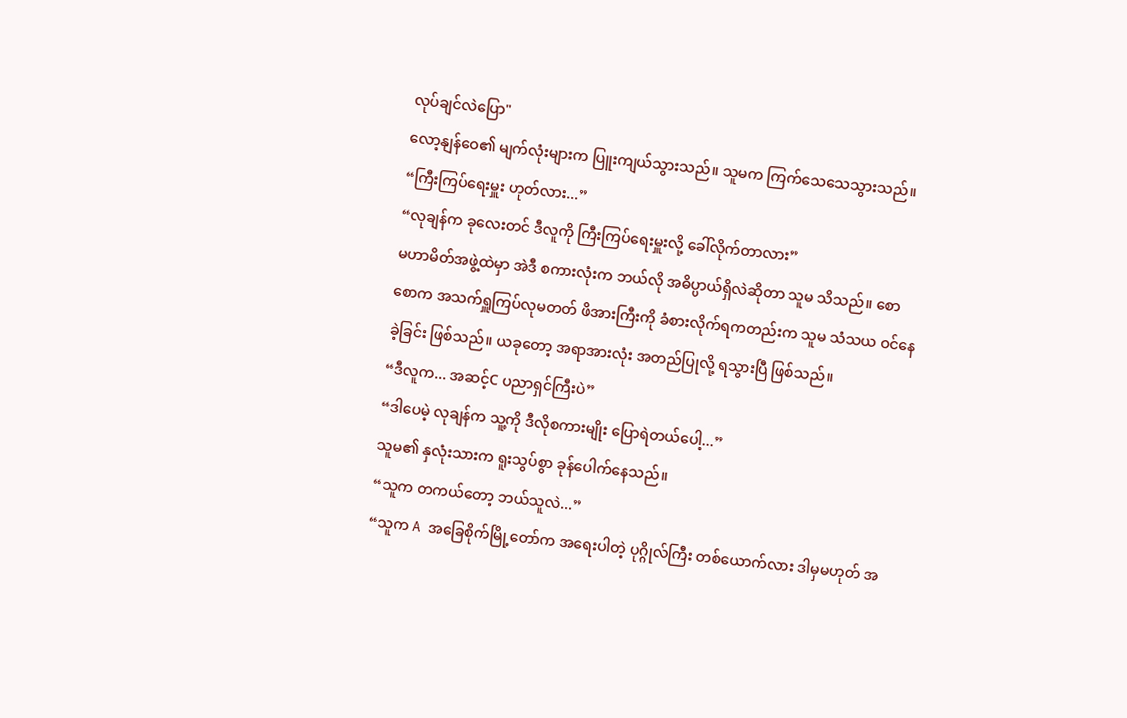လုပ်ချင်လဲပြော"
လော့နျန်ဝေ၏ မျက်လုံးများက ပြူးကျယ်သွားသည်။ သူမက ကြက်သေသေသွားသည်။
“ကြီးကြပ်ရေးမှူး ဟုတ်လား...”
“လုချန်က ခုလေးတင် ဒီလူကို ကြီးကြပ်ရေးမှူးလို့ ခေါ်လိုက်တာလား”
မဟာမိတ်အဖွဲ့ထဲမှာ အဲဒီ စကားလုံးက ဘယ်လို အဓိပ္ပာယ်ရှိလဲဆိုတာ သူမ သိသည်။ စောစောက အသက်ရှူကြပ်လုမတတ် ဖိအားကြီးကို ခံစားလိုက်ရကတည်းက သူမ သံသယ ဝင်နေခဲ့ခြင်း ဖြစ်သည်။ ယခုတော့ အရာအားလုံး အတည်ပြုလို့ ရသွားပြီ ဖြစ်သည်။
“ဒီလူက... အဆင့်C ပညာရှင်ကြီးပဲ”
“ဒါပေမဲ့ လုချန်က သူ့ကို ဒီလိုစကားမျိုး ပြောရဲတယ်ပေါ့...”
သူမ၏ နှလုံးသားက ရူးသွပ်စွာ ခုန်ပေါက်နေသည်။
“သူက တကယ်တော့ ဘယ်သူလဲ...”
“သူက A အခြေစိုက်မြို့တော်က အရေးပါတဲ့ ပုဂ္ဂိုလ်ကြီး တစ်ယောက်လား ဒါမှမဟုတ် အ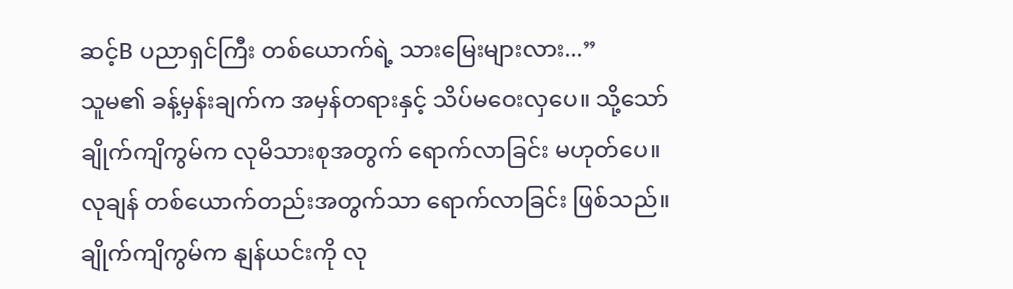ဆင့်B ပညာရှင်ကြီး တစ်ယောက်ရဲ့ သားမြေးများလား...”
သူမ၏ ခန့်မှန်းချက်က အမှန်တရားနှင့် သိပ်မဝေးလှပေ။ သို့သော် ချိုက်ကျိကွမ်က လုမိသားစုအတွက် ရောက်လာခြင်း မဟုတ်ပေ။ လုချန် တစ်ယောက်တည်းအတွက်သာ ရောက်လာခြင်း ဖြစ်သည်။ ချိုက်ကျိကွမ်က နျန်ယင်းကို လု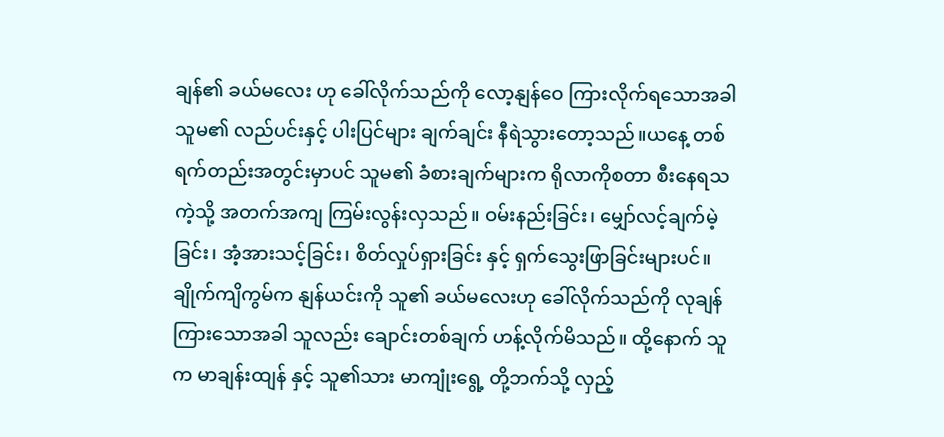ချန်၏ ခယ်မလေး ဟု ခေါ်လိုက်သည်ကို လော့နျန်ဝေ ကြားလိုက်ရသောအခါ သူမ၏ လည်ပင်းနှင့် ပါးပြင်များ ချက်ချင်း နီရဲသွားတော့သည်။ယနေ့ တစ်ရက်တည်းအတွင်းမှာပင် သူမ၏ ခံစားချက်များက ရိုလာကိုစတာ စီးနေရသကဲ့သို့ အတက်အကျ ကြမ်းလွန်းလှသည်။ ဝမ်းနည်းခြင်း၊ မျှော်လင့်ချက်မဲ့ခြင်း၊ အံ့အားသင့်ခြင်း၊ စိတ်လှုပ်ရှားခြင်း နှင့် ရှက်သွေးဖြာခြင်းများပင်။
ချိုက်ကျိကွမ်က နျန်ယင်းကို သူ၏ ခယ်မလေးဟု ခေါ်လိုက်သည်ကို လုချန် ကြားသောအခါ သူလည်း ချောင်းတစ်ချက် ဟန့်လိုက်မိသည်။ ထို့နောက် သူက မာချန်းထျန် နှင့် သူ၏သား မာကျုံးရွေ့ တို့ဘက်သို့ လှည့်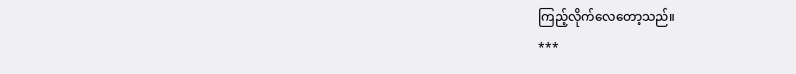ကြည့်လိုက်လေတော့သည်။
***